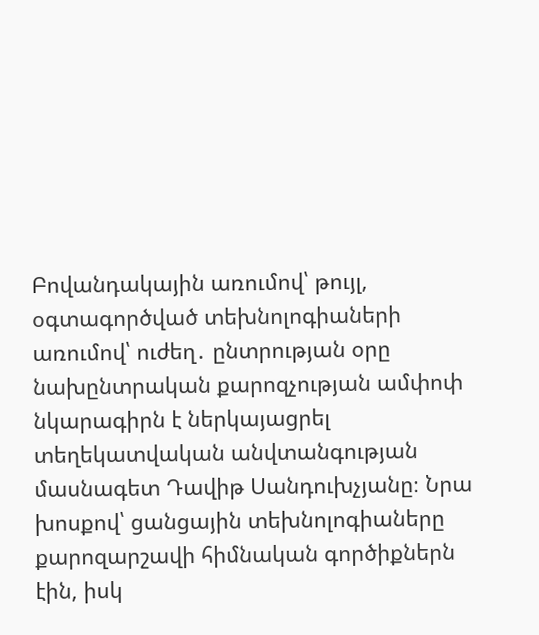Բովանդակային առումով՝ թույլ, օգտագործված տեխնոլոգիաների առումով՝ ուժեղ․ ընտրության օրը նախընտրական քարոզչության ամփոփ նկարագիրն է ներկայացրել տեղեկատվական անվտանգության մասնագետ Դավիթ Սանդուխչյանը։ Նրա խոսքով՝ ցանցային տեխնոլոգիաները քարոզարշավի հիմնական գործիքներն էին, իսկ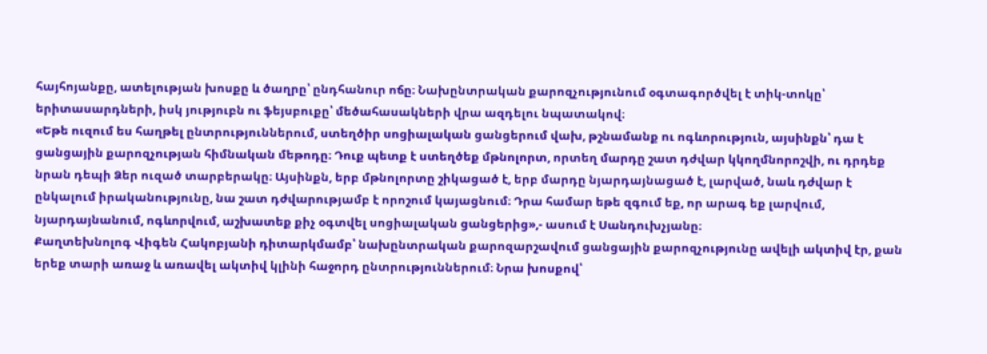հայհոյանքը, ատելության խոսքը և ծաղրը՝ ընդհանուր ոճը։ Նախընտրական քարոզչությունում օգտագործվել է տիկ-տոկը՝ երիտասարդների, իսկ յություբն ու ֆեյսբուքը՝ մեծահասակների վրա ազդելու նպատակով։
«Եթե ուզում ես հաղթել ընտրություններում, ստեղծիր սոցիալական ցանցերում վախ, թշնամանք ու ոգևորություն, այսինքն՝ դա է ցանցային քարոզչության հիմնական մեթոդը։ Դուք պետք է ստեղծեք մթնոլորտ, որտեղ մարդը շատ դժվար կկողմնորոշվի, ու դրդեք նրան դեպի Ձեր ուզած տարբերակը։ Այսինքն, երբ մթնոլորտը շիկացած է, երբ մարդը նյարդայնացած է, լարված, նաև դժվար է ընկալում իրականությունը, նա շատ դժվարությամբ է որոշում կայացնում։ Դրա համար եթե զգում եք, որ արագ եք լարվում, նյարդայնանում, ոգևորվում, աշխատեք քիչ օգտվել սոցիալական ցանցերից»,- ասում է Սանդուխչյանը։
Քաղտեխնոլոգ Վիգեն Հակոբյանի դիտարկմամբ՝ նախընտրական քարոզարշավում ցանցային քարոզչությունը ավելի ակտիվ էր, քան երեք տարի առաջ և առավել ակտիվ կլինի հաջորդ ընտրություններում։ Նրա խոսքով՝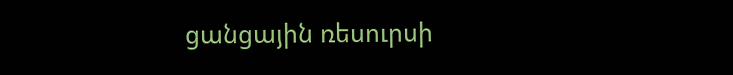ցանցային ռեսուրսի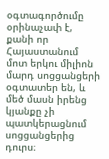օգտագործումը օրինաչափ է, քանի որ Հայաստանում մոտ երկու միլիոն մարդ սոցցանցերի օգտատեր են, և մեծ մասն իրենց կյանքը չի պատկերացնում սոցցանցերից դուրս։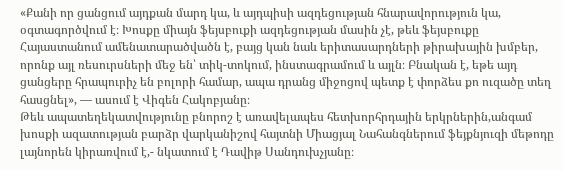«Քանի որ ցանցում այդքան մարդ կա, և այդպիսի ազդեցության հնարավորություն կա, օգտագործվում է։ Խոսքը միայն ֆեյսբուքի ազդեցության մասին չէ, թեև ֆեյսբուքը Հայաստանում ամենատարածվածն է, բայց կան նաև երիտասարդների թիրախային խմբեր, որոնք այլ ռեսուրսների մեջ են՝ տիկ-տոկում, ինստագրամում և այլն։ Բնական է, եթե այդ ցանցերը հրապուրիչ են բոլորի համար, ապա դրանց միջոցով պետք է փորձես քո ուզածը տեղ հասցնել», — ասում է Վիգեն Հակոբյանը։
Թեև ապատեղեկատվությունը բնորոշ է առավելապես հետխորհրդային երկրներին,անգամ խոսքի ազատության բարձր վարկանիշով հայտնի Միացյալ Նահանգներում ֆեյքնյուզի մեթոդը լայնորեն կիրառվում է,- նկատում է Դավիթ Սանդուխչյանը։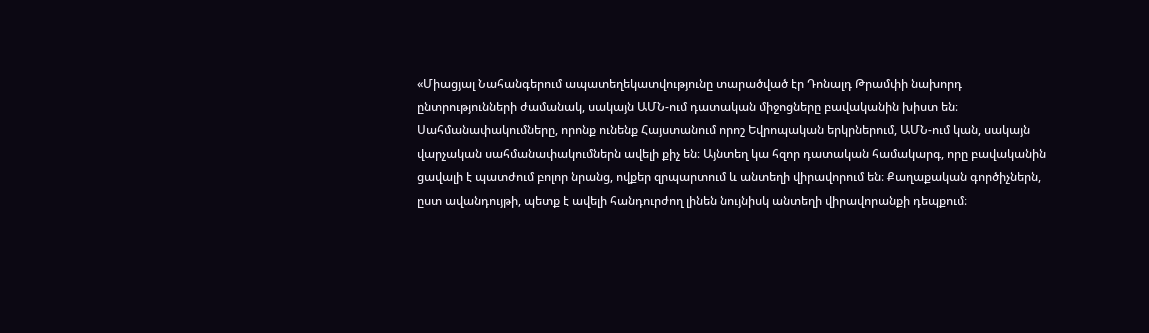«Միացյալ Նահանգերում ապատեղեկատվությունը տարածված էր Դոնալդ Թրամփի նախորդ ընտրությունների ժամանակ, սակայն ԱՄՆ-ում դատական միջոցները բավականին խիստ են։ Սահմանափակումները, որոնք ունենք Հայստանում որոշ Եվրոպական երկրներում, ԱՄՆ-ում կան, սակայն վարչական սահմանափակումներն ավելի քիչ են։ Այնտեղ կա հզոր դատական համակարգ, որը բավականին ցավալի է պատժում բոլոր նրանց, ովքեր զրպարտում և անտեղի վիրավորում են։ Քաղաքական գործիչներն, ըստ ավանդույթի, պետք է ավելի հանդուրժող լինեն նույնիսկ անտեղի վիրավորանքի դեպքում։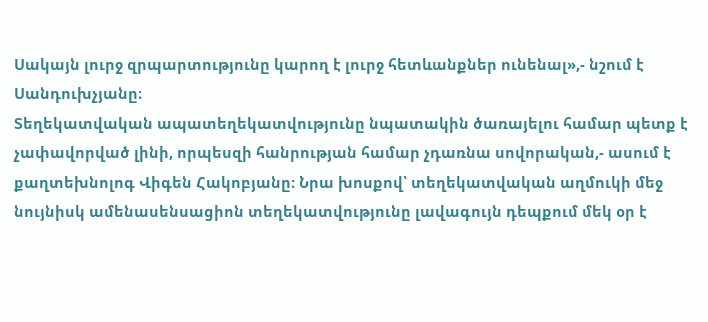Սակայն լուրջ զրպարտությունը կարող է լուրջ հետևանքներ ունենալ»,- նշում է Սանդուխչյանը։
Տեղեկատվական ապատեղեկատվությունը նպատակին ծառայելու համար պետք է չափավորված լինի, որպեսզի հանրության համար չդառնա սովորական,- ասում է քաղտեխնոլոգ Վիգեն Հակոբյանը։ Նրա խոսքով՝ տեղեկատվական աղմուկի մեջ նույնիսկ ամենասենսացիոն տեղեկատվությունը լավագույն դեպքում մեկ օր է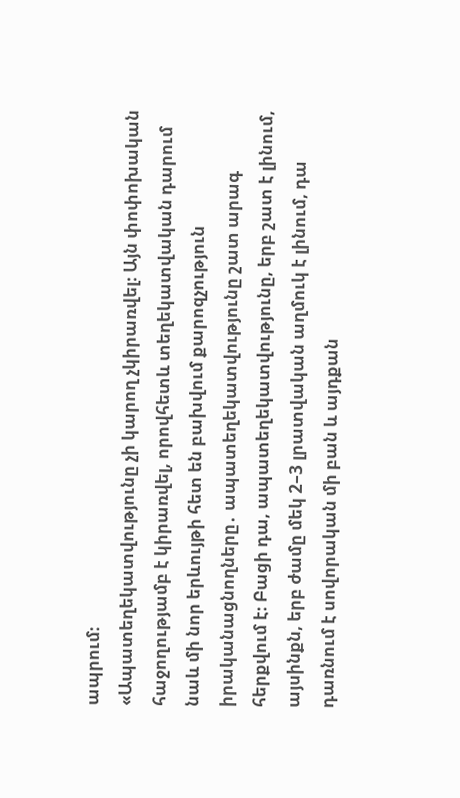ապրում։
«Ապատեղեկատվությունը չի կարող չկիրառվել։ Այն փոփոխական հաջողությամբ է կիրառվել, որովհետև տեղեկատվական դարում նաև մի նոր երևույթի հետ են բախվում քարոզչություն իրականացնողները․ ապատեղեկատվությունը շատ արագ հերքվում է։ Բացի դա, ապատեղեկատվությունը, երբ շատ է լինում, այսինքն, երբ ժամը մեկ 2–3 լրատվական աղմուկ է լինում, դա դառնում է սովորական մի բան և այդքան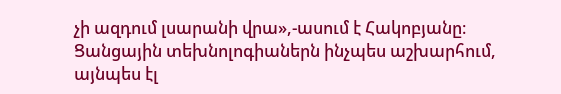չի ազդում լսարանի վրա»,-ասում է Հակոբյանը։
Ցանցային տեխնոլոգիաներն ինչպես աշխարհում, այնպես էլ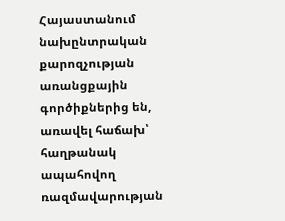Հայաստանում նախընտրական քարոզչության առանցքային գործիքներից են, առավել հաճախ՝ հաղթանակ ապահովող ռազմավարության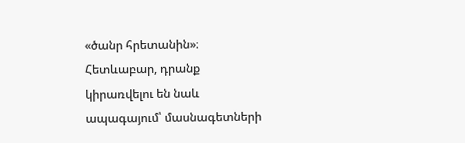«ծանր հրետանին»։ Հետևաբար, դրանք կիրառվելու են նաև ապագայում՝ մասնագետների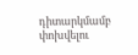դիտարկմամբ փոխվելու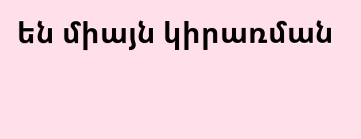են միայն կիրառման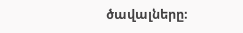ծավալները։